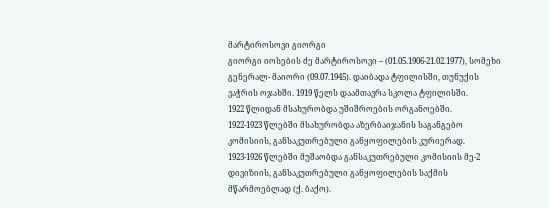მარტიროსოვი გიორგი
გიორგი იოსების ძე მარტიროსოვი – (01.05.1906-21.02.1977), სომეხი გენერალ- მაიორი (09.07.1945). დაიბადა ტფილისში, თუნუქის ვაჭრის ოჯახში. 1919 წელს დაამთავრა სკოლა ტფილისში.
1922 წლიდან მსახურობდა უშიშროების ორგანოებში.
1922-1923 წლებში მსახურობდა აზერბაიჯანის საგანგებო კომისიის, განსაკუთრებული განყოფილების კურიერად.
1923-1926 წლებში მუშაობდა განსაკუთრებული კომისიის მე-2 დივიზიის, განსაკუთრებული განყოფილების საქმის მწარმოებლად (ქ. ბაქო).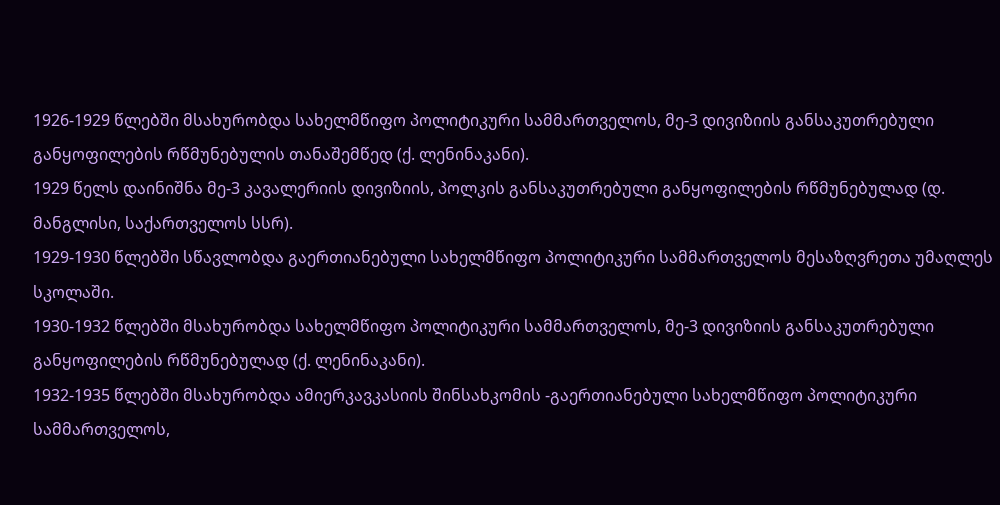1926-1929 წლებში მსახურობდა სახელმწიფო პოლიტიკური სამმართველოს, მე-3 დივიზიის განსაკუთრებული განყოფილების რწმუნებულის თანაშემწედ (ქ. ლენინაკანი).
1929 წელს დაინიშნა მე-3 კავალერიის დივიზიის, პოლკის განსაკუთრებული განყოფილების რწმუნებულად (დ. მანგლისი, საქართველოს სსრ).
1929-1930 წლებში სწავლობდა გაერთიანებული სახელმწიფო პოლიტიკური სამმართველოს მესაზღვრეთა უმაღლეს სკოლაში.
1930-1932 წლებში მსახურობდა სახელმწიფო პოლიტიკური სამმართველოს, მე-3 დივიზიის განსაკუთრებული განყოფილების რწმუნებულად (ქ. ლენინაკანი).
1932-1935 წლებში მსახურობდა ამიერკავკასიის შინსახკომის -გაერთიანებული სახელმწიფო პოლიტიკური სამმართველოს,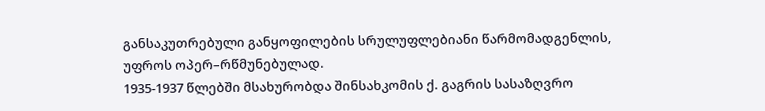განსაკუთრებული განყოფილების სრულუფლებიანი წარმომადგენლის, უფროს ოპერ–რწმუნებულად.
1935-1937 წლებში მსახურობდა შინსახკომის ქ. გაგრის სასაზღვრო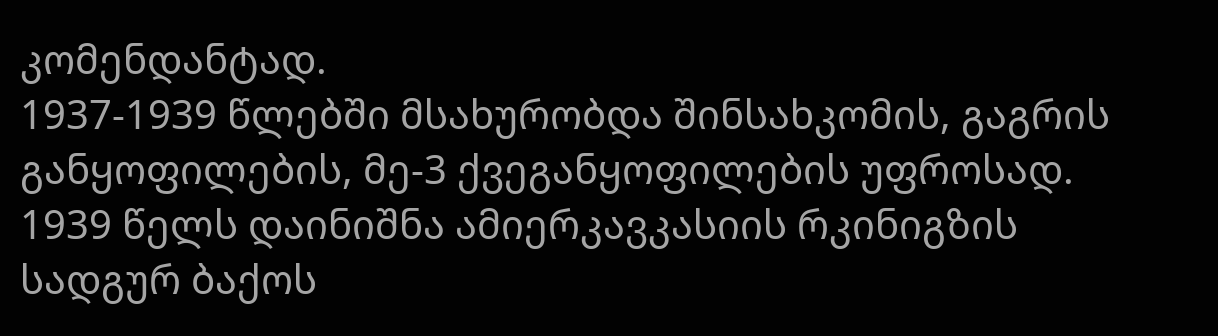კომენდანტად.
1937-1939 წლებში მსახურობდა შინსახკომის, გაგრის განყოფილების, მე-3 ქვეგანყოფილების უფროსად.
1939 წელს დაინიშნა ამიერკავკასიის რკინიგზის სადგურ ბაქოს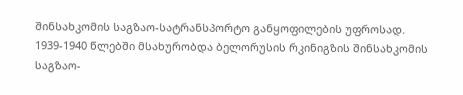შინსახკომის საგზაო-სატრანსპორტო განყოფილების უფროსად.
1939-1940 წლებში მსახურობდა ბელორუსის რკინიგზის შინსახკომის საგზაო-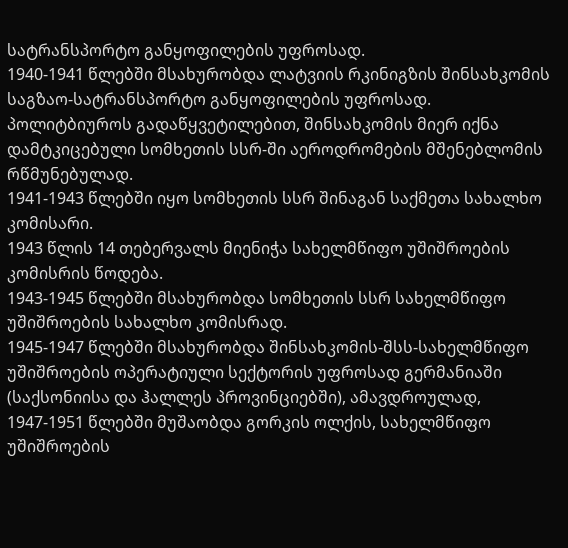სატრანსპორტო განყოფილების უფროსად.
1940-1941 წლებში მსახურობდა ლატვიის რკინიგზის შინსახკომის საგზაო-სატრანსპორტო განყოფილების უფროსად. პოლიტბიუროს გადაწყვეტილებით, შინსახკომის მიერ იქნა დამტკიცებული სომხეთის სსრ-ში აეროდრომების მშენებლომის რწმუნებულად.
1941-1943 წლებში იყო სომხეთის სსრ შინაგან საქმეთა სახალხო კომისარი.
1943 წლის 14 თებერვალს მიენიჭა სახელმწიფო უშიშროების კომისრის წოდება.
1943-1945 წლებში მსახურობდა სომხეთის სსრ სახელმწიფო უშიშროების სახალხო კომისრად.
1945-1947 წლებში მსახურობდა შინსახკომის-შსს-სახელმწიფო უშიშროების ოპერატიული სექტორის უფროსად გერმანიაში (საქსონიისა და ჰალლეს პროვინციებში), ამავდროულად, 1947-1951 წლებში მუშაობდა გორკის ოლქის, სახელმწიფო უშიშროების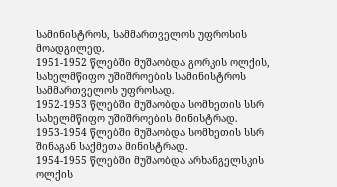სამინისტროს, სამმართველოს უფროსის მოადგილედ.
1951-1952 წლებში მუშაობდა გორკის ოლქის, სახელმწიფო უშიშროების სამინისტროს სამმართველოს უფროსად.
1952-1953 წლებში მუშაობდა სომხეთის სსრ სახელმწიფო უშიშროების მინისტრად.
1953-1954 წლებში მუშაობდა სომხეთის სსრ შინაგან საქმეთა მინისტრად.
1954-1955 წლებში მუშაობდა არხანგელსკის ოლქის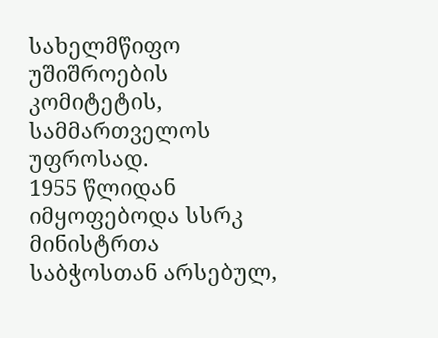სახელმწიფო უშიშროების კომიტეტის, სამმართველოს უფროსად.
1955 წლიდან იმყოფებოდა სსრკ მინისტრთა საბჭოსთან არსებულ,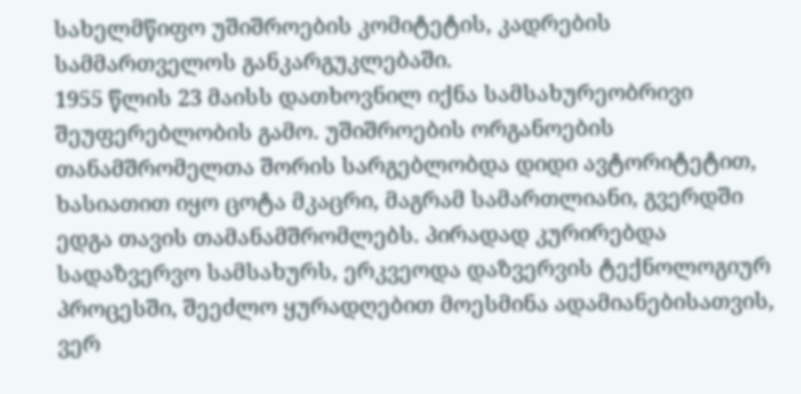სახელმწიფო უშიშროების კომიტეტის, კადრების სამმართველოს განკარგუკლებაში.
1955 წლის 23 მაისს დათხოვნილ იქნა სამსახურეობრივი შეუფერებლობის გამო. უშიშროების ორგანოების თანამშრომელთა შორის სარგებლობდა დიდი ავტორიტეტით, ხასიათით იყო ცოტა მკაცრი, მაგრამ სამართლიანი, გვერდში ედგა თავის თამანამშრომლებს. პირადად კურირებდა სადაზვერვო სამსახურს, ერკვეოდა დაზვერვის ტექნოლოგიურ პროცესში, შეეძლო ყურადღებით მოესმინა ადამიანებისათვის, ვერ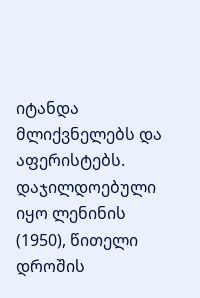იტანდა მლიქვნელებს და აფერისტებს.
დაჯილდოებული იყო ლენინის (1950), წითელი დროშის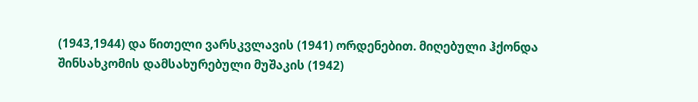(1943,1944) და წითელი ვარსკვლავის (1941) ორდენებით. მიღებული ჰქონდა შინსახკომის დამსახურებული მუშაკის (1942)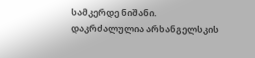სამკერდე ნიშანი.
დაკრძალულია არხანგელსკის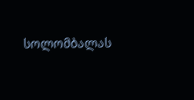სოლომბალას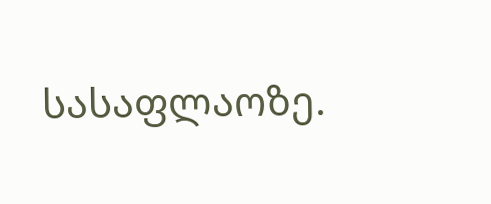სასაფლაოზე.